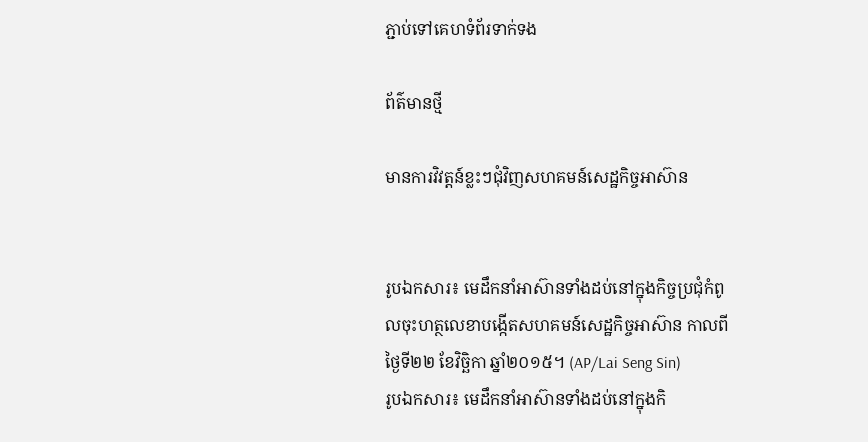ភ្ជាប់ទៅគេហទំព័រទាក់ទង

ព័ត៌មានថ្មី

មានការវិវត្តន៍ខ្លះៗជុំវិញសហគមន៍សេដ្ឋកិច្ចអាស៊ាន


រូបឯកសារ៖ មេដឹកនាំអាស៊ានទាំងដប់នៅក្នុងកិច្ចប្រជុំកំពូលចុះហត្ថលេខាបង្កើតសហគមន៍សេដ្ឋកិច្ចអាស៊ាន កាលពីថ្ងៃទី២២ ខែវិច្ឆិកា ឆ្នាំ២០១៥។ (AP/Lai Seng Sin)
រូបឯកសារ៖ មេដឹកនាំអាស៊ានទាំងដប់នៅក្នុងកិ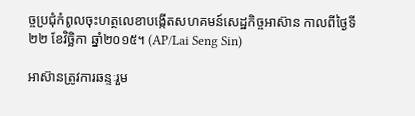ច្ចប្រជុំកំពូលចុះហត្ថលេខាបង្កើតសហគមន៍សេដ្ឋកិច្ចអាស៊ាន កាលពីថ្ងៃទី២២ ខែវិច្ឆិកា ឆ្នាំ២០១៥។ (AP/Lai Seng Sin)

អាស៊ានត្រូវការឆន្ទៈរួម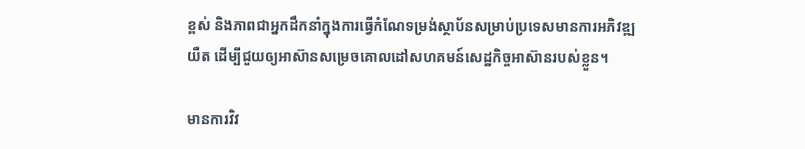ខ្ពស់ និងភាពជាអ្នកដឹកនាំក្នុងការធ្វើកំណែទម្រង់ស្ថាប័នសម្រាប់ប្រទេសមានការអភិវឌ្ឍយឺត ដើម្បីជួយឲ្យអាស៊ានសម្រេចគោលដៅសហគមន៍សេដ្ឋកិច្ចអាស៊ានរបស់ខ្លួន។

មានការវិវ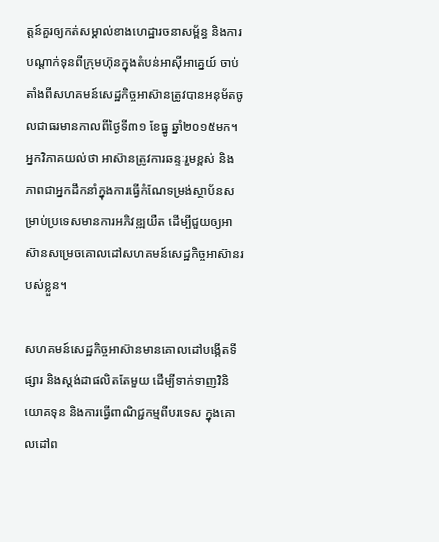ត្តន៍គួរឲ្យកត់សម្គាល់ខាងហេដ្ឋារចនាសម្ព័ន្ធ និងការបណ្តាក់ទុនពីក្រុមហ៊ុនក្នុងតំបន់អាស៊ីអាគ្នេយ៍ ចាប់តាំងពីសហគមន៍សេដ្ឋកិច្ចអាស៊ានត្រូវបានអនុម័តចូលជាធរមានកាលពីថ្ងៃទី៣១ ខែធ្នូ ឆ្នាំ២០១៥មក។ អ្នកវិភាគយល់ថា អាស៊ានត្រូវការឆន្ទៈរួមខ្ពស់ និងភាពជាអ្នកដឹកនាំក្នុងការធ្វើកំណែទម្រង់ស្ថាប័នសម្រាប់ប្រទេសមានការអភិវឌ្ឍយឺត ដើម្បីជួយឲ្យអាស៊ានសម្រេចគោលដៅសហគមន៍សេដ្ឋកិច្ចអាស៊ានរបស់ខ្លួន។

សហគមន៍សេដ្ឋកិច្ចអាស៊ានមានគោលដៅបង្កើតទីផ្សារ និងស្តង់ដាផលិតតែមួយ ដើម្បីទាក់ទាញវិនិយោគទុន និងការធ្វើពាណិជ្ជកម្មពីបរទេស ក្នុងគោលដៅព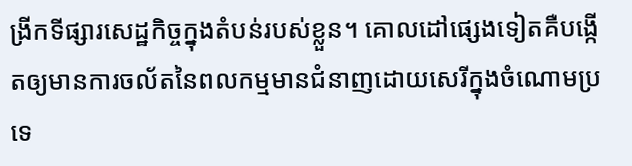ង្រីកទីផ្សារសេដ្ឋកិច្ចក្នុងតំបន់របស់ខ្លួន។ គោលដៅផ្សេងទៀតគឺបង្កើតឲ្យមានការចល័តនៃពលកម្មមានជំនាញដោយសេរីក្នុងចំណោមប្រទេ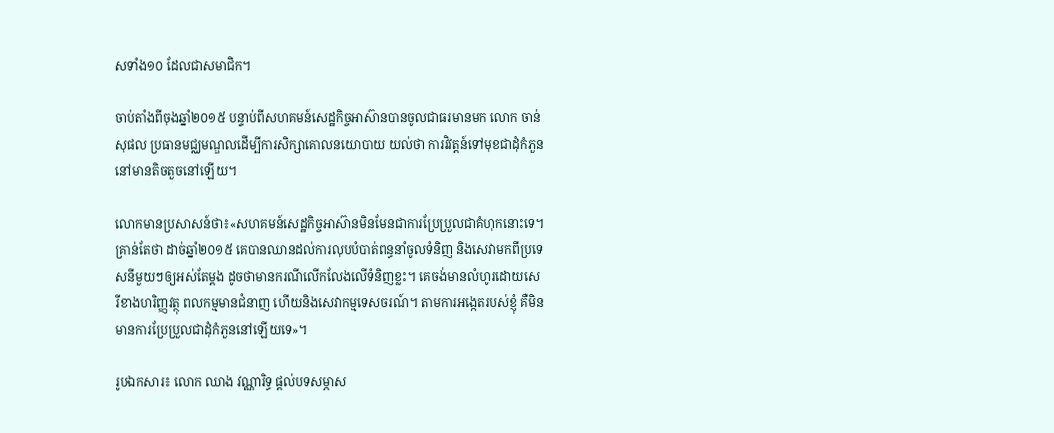សទាំង១០ ដែលជាសមាជិក។

ចាប់តាំងពីចុងឆ្នាំ២០១៥ បន្ទាប់ពីសហគមន៍សេដ្ឋកិច្ចអាស៊ានបានចូលជាធរមានមក លោក ចាន់ សុផល ប្រធានមជ្ឈមណ្ឌលដើម្បីការសិក្សាគោលនយោបាយ យល់ថា ការវិវត្តន៍ទៅមុខជាដុំកំភួននៅមានតិចតួចនៅឡើយ។

លោកមានប្រសាសន៍ថា៖«សហគមន៍សេដ្ឋកិច្ចអាស៊ានមិនមែនជាការប្រែប្រួលជាគំហុកនោះទេ។ គ្រាន់តែថា ដាច់ឆ្នាំ២០១៥ គេបានឈានដល់ការលុបបំបាត់ពន្ធនាំចូលទំនិញ និងសេវាមកពីប្រទេសនីមួយៗឲ្យអស់តែម្តង ដូចថាមានករណីលើកលែងលើទំនិញខ្លះ។ គេចង់មានលំហូរដោយសេរីខាងហរិញ្ញវត្ថុ ពលកម្មមានជំនាញ ហើយនិងសេវាកម្មទេសចរណ៍។ តាមការអង្កេតរបស់ខ្ញុំ គឺមិនមានការប្រែប្រួលជាដុំកំភួននៅឡើយទេ»។

រូបឯកសារ៖ លោក ឈាង វណ្ណារិទ្ធ ផ្តល់បទសម្ភាស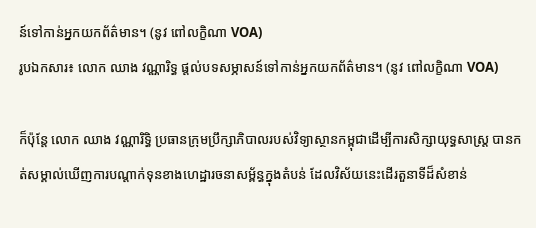ន៍ទៅកាន់អ្នកយកព័ត៌មាន។ (នូវ ពៅលក្ខិណា VOA)
រូបឯកសារ៖ លោក ឈាង វណ្ណារិទ្ធ ផ្តល់បទសម្ភាសន៍ទៅកាន់អ្នកយកព័ត៌មាន។ (នូវ ពៅលក្ខិណា VOA)

ក៏ប៉ុន្តែ លោក ឈាង វណ្ណារិទ្ធិ ប្រធានក្រុមប្រឹក្សាភិបាលរបស់វិទ្យាស្ថានកម្ពុជាដើម្បីការសិក្សាយុទ្ធសាស្ត្រ បានកត់សម្គាល់ឃើញការបណ្តាក់ទុនខាងហេដ្ឋារចនាសម្ព័ន្ធក្នុងតំបន់ ដែលវិស័យនេះដើរតួនាទីដ៏សំខាន់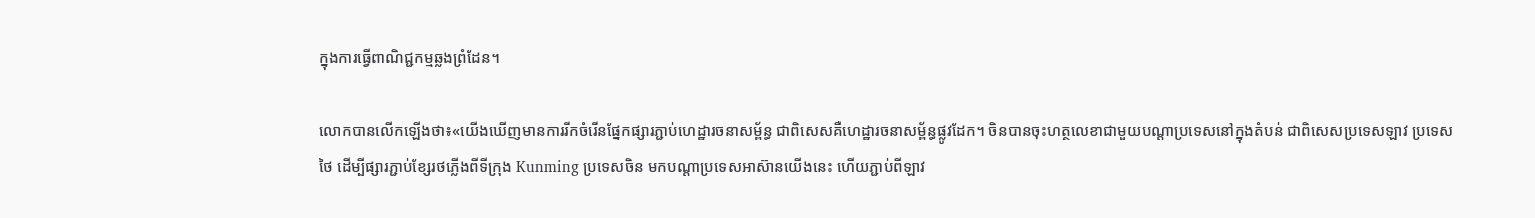ក្នុងការធ្វើពាណិជ្ជកម្មឆ្លងព្រំដែន។

លោកបានលើកឡើងថា៖«យើងឃើញមានការរីកចំរើនផ្នែកផ្សារភ្ជាប់ហេដ្ឋារចនាសម្ព័ន្ធ ជាពិសេសគឺហេដ្ឋារចនាសម្ព័ន្ធផ្លូវដែក។ ចិនបានចុះហត្ថលេខាជាមួយបណ្តាប្រទេសនៅក្នុងតំបន់ ជាពិសេសប្រទេសឡាវ ប្រទេសថៃ ដើម្បីផ្សារភ្ជាប់ខ្សែរថភ្លើងពីទីក្រុង Kunming ប្រទេសចិន មកបណ្តាប្រទេសអាស៊ានយើងនេះ ហើយភ្ជាប់ពីឡាវ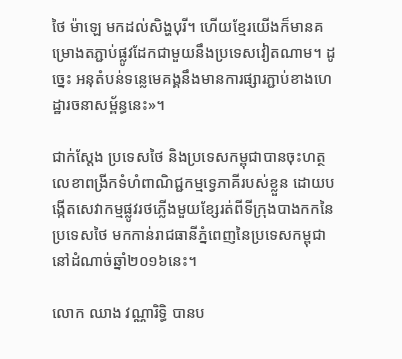ថៃ ម៉ាឡេ មកដល់សិង្ហបុរី។ ហើយខ្មែរយើងក៏មានគម្រោងតភ្ជាប់ផ្លូវដែកជាមួយនឹងប្រទេសវៀតណាម។ ដូច្នេះ អនុតំបន់ទន្លេមេគង្គនឹងមានការផ្សារភ្ជាប់ខាងហេដ្ឋារចនាសម្ព័ន្ធនេះ»។

ជាក់ស្តែង ប្រទេសថៃ និងប្រទេសកម្ពុជាបានចុះហត្ថលេខាពង្រីកទំហំពាណិជ្ជកម្មទ្វេភាគីរបស់ខ្លួន ដោយបង្កើតសេវាកម្មផ្លូវរថភ្លើងមួយខ្សែរត់ពីទីក្រុងបាងកកនៃប្រទេសថៃ មកកាន់រាជធានីភ្នំពេញនៃប្រទេសកម្ពុជានៅដំណាច់ឆ្នាំ២០១៦នេះ។

លោក ឈាង វណ្ណារិទ្ធិ បានប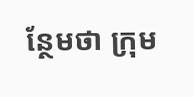ន្ថែមថា ក្រុម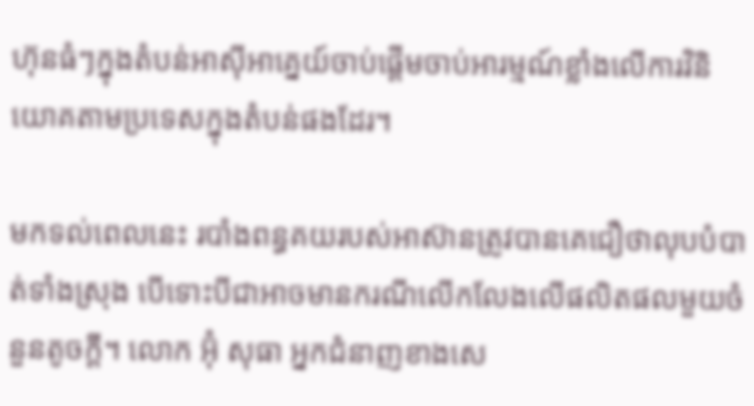ហ៊ុនធំៗក្នុងតំបន់អាស៊ីអាគ្នេយ៍ចាប់ផ្តើមចាប់អារម្មណ៍ខ្លាំងលើការវិនិយោគតាមប្រទេសក្នុងតំបន់ផងដែរ។

មកទល់ពេលនេះ របាំងពន្ធគយរបស់អាស៊ានត្រូវបានគេជឿថាលុបបំបាត់ទាំងស្រុង បើទោះបីជាអាចមានករណីលើកលែងលើផលិតផលមួយចំនួនតូចក្តី។ លោក អ៊ុំ សុធា អ្នកជំនាញខាងសេ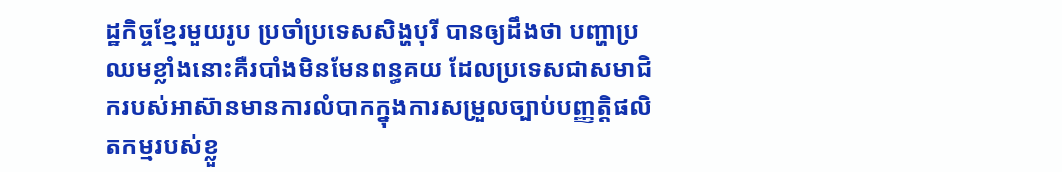ដ្ឋកិច្ចខ្មែរមួយរូប ប្រចាំប្រទេសសិង្ហបុរី បានឲ្យដឹងថា បញ្ហាប្រឈមខ្លាំងនោះគឺរបាំងមិនមែនពន្ធគយ ដែលប្រទេសជាសមាជិករបស់អាស៊ានមានការលំបាកក្នុងការសម្រួលច្បាប់បញ្ញត្តិផលិតកម្មរបស់ខ្លួ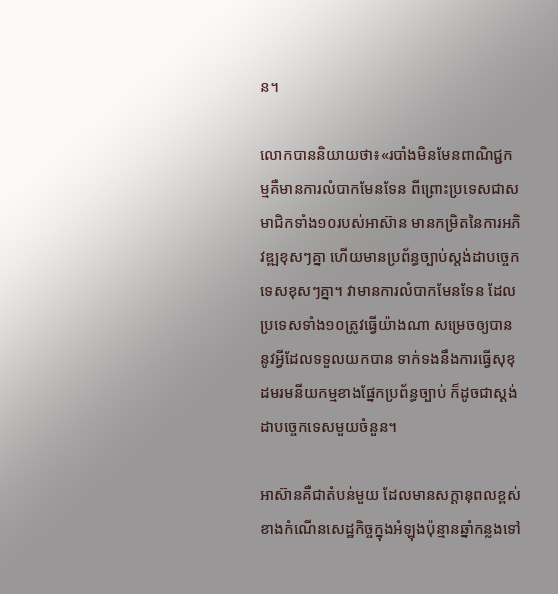ន។

លោកបាននិយាយថា៖«របាំងមិនមែនពាណិជ្ជកម្មគឺមានការលំបាកមែនទែន ពីព្រោះប្រទេសជាសមាជិកទាំង១០របស់អាស៊ាន មានកម្រិតនៃការអភិវឌ្ឍខុសៗគ្នា ហើយមានប្រព័ន្ធច្បាប់ស្តង់ដាបច្ចេកទេសខុសៗគ្នា។ វាមានការលំបាកមែនទែន ដែលប្រទេសទាំង១០ត្រូវធ្វើយ៉ាងណា សម្រេចឲ្យបាននូវអ្វីដែលទទួលយកបាន ទាក់ទងនឹងការធ្វើសុខុដមរមនីយកម្មខាងផ្នែកប្រព័ន្ធច្បាប់ ក៏ដូចជាស្តង់ដាបច្ចេកទេសមួយចំនួន។

អាស៊ានគឺជាតំបន់មួយ ដែលមានសក្តានុពលខ្ពស់ខាងកំណើនសេដ្ឋកិច្ចក្នុងអំឡុងប៉ុន្មានឆ្នាំកន្លងទៅ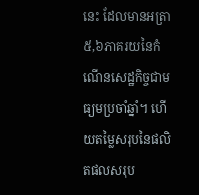នេះ ដែលមានអត្រា៥,៦ភាគរយនៃកំណើនសេដ្ឋកិច្ចជាមធ្យមប្រចាំឆ្នាំ។ ហើយតម្លៃសរុបនៃផលិតផលសរុប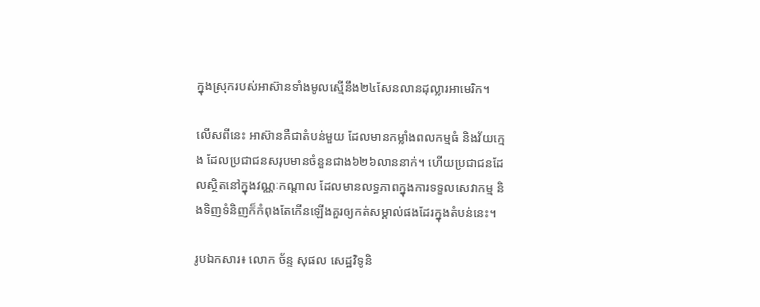ក្នុងស្រុករបស់អាស៊ានទាំងមូលស្មើនឹង២៤សែនលានដុល្លារអាមេរិក។

លើសពីនេះ អាស៊ានគឺជាតំបន់មួយ ដែលមានកម្លាំងពលកម្មធំ និងវ័យក្មេង ដែលប្រជាជនសរុបមានចំនួនជាង៦២៦លាននាក់។ ហើយប្រជាជនដែលស្ថិតនៅក្នុងវណ្ណៈកណ្តាល ដែលមានលទ្ធភាពក្នុងការទទួលសេវាកម្ម និងទិញទំនិញក៏កំពុងតែកើនឡើងគួរឲ្យកត់សម្គាល់ផងដែរក្នុងតំបន់នេះ។

រូបឯកសារ៖ លោក ច័ន្ទ សុផល សេដ្ឋវិទូនិ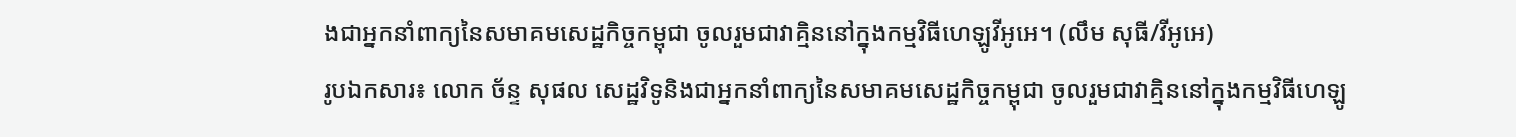ងជាអ្នកនាំពាក្យនៃសមាគមសេដ្ឋកិច្ចកម្ពុជា ចូលរួមជាវាគ្មិននៅក្នុងកម្មវិធីហេឡូវីអូអេ។ (លឹម សុធី/វីអូអេ)
រូបឯកសារ៖ លោក ច័ន្ទ សុផល សេដ្ឋវិទូនិងជាអ្នកនាំពាក្យនៃសមាគមសេដ្ឋកិច្ចកម្ពុជា ចូលរួមជាវាគ្មិននៅក្នុងកម្មវិធីហេឡូ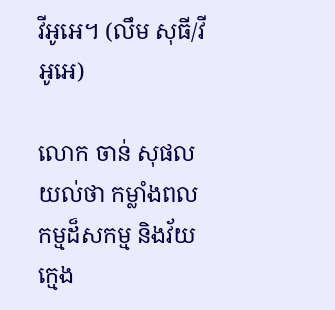វីអូអេ។ (លឹម សុធី/វីអូអេ)

លោក ចាន់ សុផល យល់ថា កម្លាំងពលកម្មដ៏សកម្ម និងវ័យក្មេង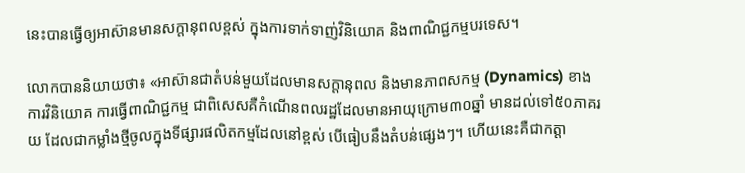នេះបានធ្វើឲ្យអាស៊ានមានសក្តានុពលខ្ពស់ ក្នុងការទាក់ទាញ់វិនិយោគ និងពាណិជ្ជកម្មបរទេស។

លោកបាននិយាយថា៖ «អាស៊ានជាតំបន់មួយដែលមានសក្តានុពល និងមានភាពសកម្ម (Dynamics) ខាងការវិនិយោគ ការធ្វើពាណិជ្ជកម្ម ជាពិសេសគឺកំណើនពលរដ្ឋដែលមានអាយុក្រោម៣០ឆ្នាំ មានដល់ទៅ៥០ភាគរយ ដែលជាកម្លាំងថ្មីចូលក្នុងទីផ្សារផលិតកម្មដែលនៅខ្ពស់ បើធៀបនឹងតំបន់ផ្សេងៗ។ ហើយនេះគឺជាកត្តា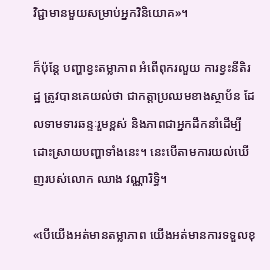វិជ្ជាមានមួយសម្រាប់អ្នកវិនិយោគ»។

ក៏ប៉ុន្តែ បញ្ហាខ្វះតម្លាភាព អំពើពុករលួយ ការខ្វះនីតិរដ្ឋ ត្រូវបានគេយល់ថា ជាកត្តាប្រឈមខាងស្ថាប័ន ដែលទាមទារឆន្ទៈរួមខ្ពស់ និងភាពជាអ្នកដឹកនាំដើម្បីដោះស្រាយបញ្ហាទាំងនេះ។ នេះបើតាមការយល់ឃើញរបស់លោក ឈាង វណ្ណារិទ្ធិ។

«បើយើងអត់មានតម្លាភាព យើងអត់មានការទទួលខុ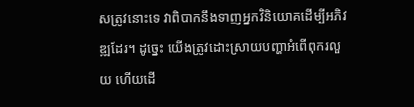សត្រូវនោះទេ វាពិបាកនឹងទាញអ្នកវិនិយោគដើម្បីអភិវឌ្ឍដែរ។ ដូច្នេះ យើងត្រូវដោះស្រាយបញ្ហាអំពើពុករលួយ ហើយដើ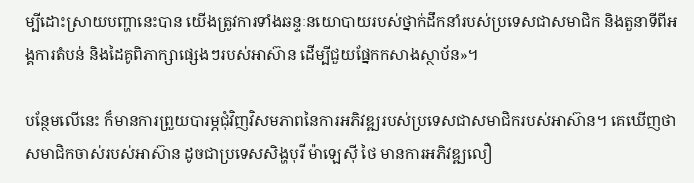ម្បីដោះស្រាយបញ្ហានេះបាន យើងត្រូវការទាំងឆន្ទៈនយោបាយរបស់ថ្នាក់ដឹកនាំរបស់ប្រទេសជាសមាជិក និងតួនាទីពីអង្គការតំបន់ និងដៃគូពិភាក្សាផ្សេងៗរបស់អាស៊ាន ដើម្បីជួយផ្នែកកសាងស្ថាប័ន»។

បន្ថែមលើនេះ ក៏មានការព្រួយបារម្ភជុំវិញវិសមភាពនៃការអភិវឌ្ឍរបស់ប្រទេសជាសមាជិករបស់អាស៊ាន។ គេឃើញថា សមាជិកចាស់របស់អាស៊ាន ដូចជាប្រទេសសិង្ហបុរី ម៉ាឡេស៊ី ថៃ មានការអភិវឌ្ឍលឿ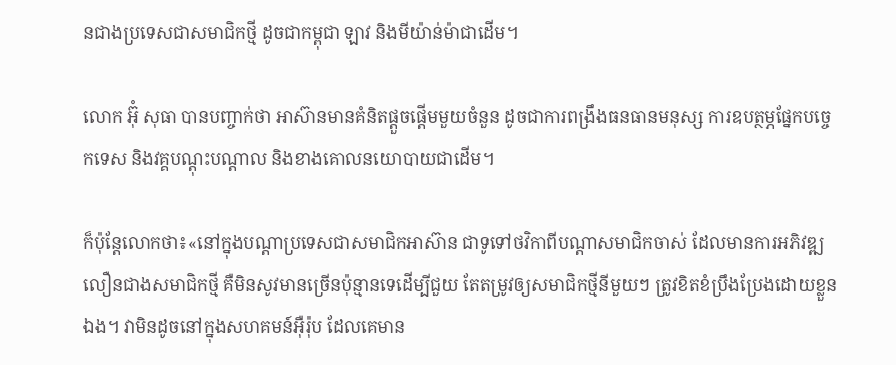នជាងប្រទេសជាសមាជិកថ្មី ដូចជាកម្ពុជា ឡាវ និងមីយ៉ាន់ម៉ាជាដើម។

លោក អ៊ុំ សុធា បានបញ្ចាក់ថា អាស៊ានមានគំនិតផ្តួចផ្តើមមួយចំនួន ដូចជាការពង្រឹងធនធានមនុស្ស ការឧបត្ថម្ភផ្នែកបច្ចេកទេស និងវគ្គបណ្តុះបណ្តាល និងខាងគោលនយោបាយជាដើម។

ក៏ប៉ុន្តែលោកថា៖«នៅក្នុងបណ្តាប្រទេសជាសមាជិកអាស៊ាន ជាទូទៅថវិកាពីបណ្តាសមាជិកចាស់ ដែលមានការអភិវឌ្ឍលឿនជាងសមាជិកថ្មី គឺមិនសូវមានច្រើនប៉ុន្មានទេដើម្បីជួយ តែតម្រូវឲ្យសមាជិកថ្មីនីមួយៗ ត្រូវខិតខំប្រឹងប្រែងដោយខ្លួនឯង។ វាមិនដូចនៅក្នុងសហគមន៍អ៊ឺរ៉ុប ដែលគេមាន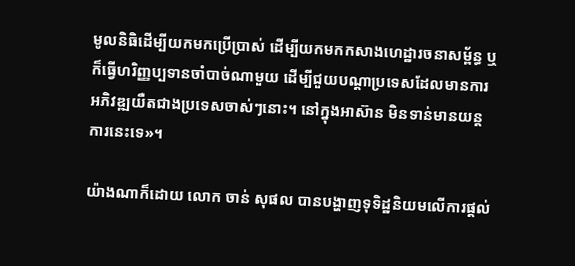មូលនិធិដើម្បីយកមកប្រើប្រាស់ ដើម្បីយកមកកសាងហេដ្ឋារចនាសម្ព័ន្ធ ឬក៏ធ្វើហរិញ្ញប្បទានចាំបាច់ណាមួយ ដើម្បីជួយបណ្តាប្រទេសដែលមានការអភិវឌ្ឍយឺតជាងប្រទេសចាស់ៗនោះ។ នៅក្នុងអាស៊ាន មិនទាន់មានយន្តការនេះទេ‍»។

យ៉ាងណាក៏ដោយ លោក ចាន់ សុផល បានបង្ហាញទុទិដ្ឋនិយមលើការផ្តល់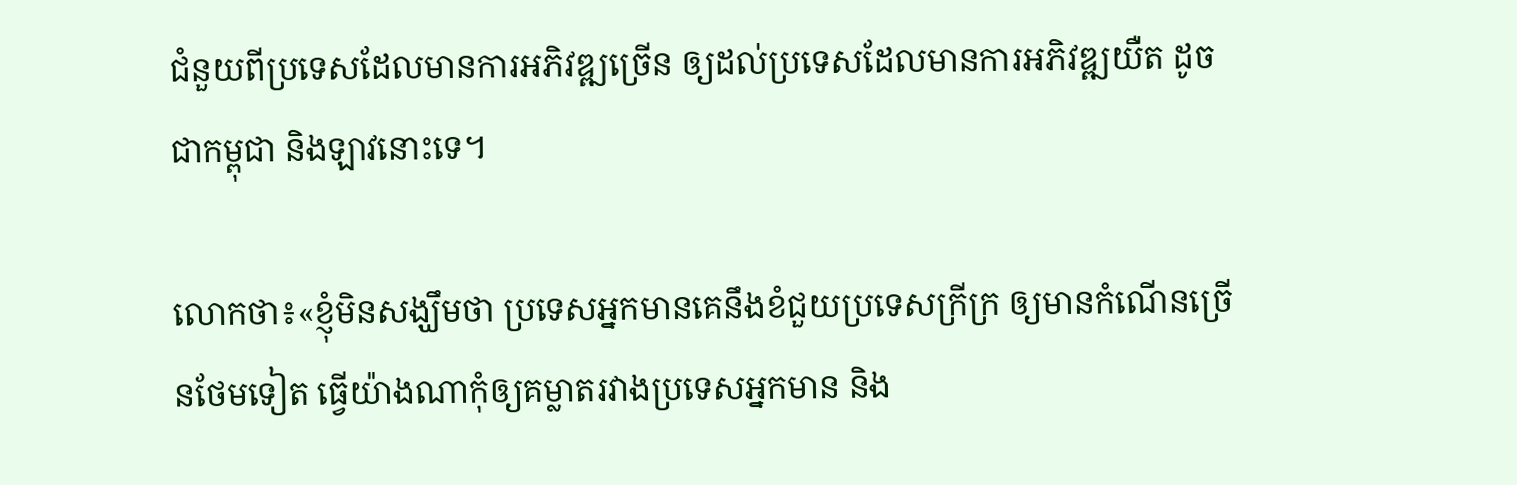ជំនួយពីប្រទេសដែលមានការអភិវឌ្ឍច្រើន ឲ្យដល់ប្រទេសដែលមានការអភិវឌ្ឍយឺត ដូចជាកម្ពុជា និងឡាវនោះទេ។

លោកថា៖«ខ្ញុំមិនសង្ឃឹមថា ប្រទេសអ្នកមានគេនឹងខំជួយប្រទេសក្រីក្រ ឲ្យមានកំណើនច្រើនថែមទៀត ធ្វើយ៉ាងណាកុំឲ្យគម្លាតរវាងប្រទេសអ្នកមាន និង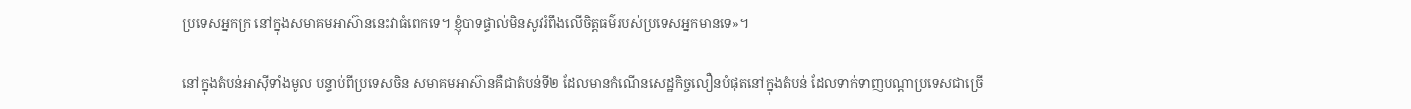ប្រទេសអ្នកក្រ នៅក្នុងសមាគមអាស៊ាននេះវាធំពេកទេ។ ខ្ញុំបាទផ្ទាល់មិនសូវរំពឹងលើចិត្តធម៌របស់ប្រទេសអ្នកមានទេ‍»។

នៅក្នុងតំបន់អាស៊ីទាំងមូល បន្ទាប់ពីប្រទេសចិន សមាគមអាស៊ានគឺជាតំបន់ទី២ ដែលមានកំណើនសេដ្ឋកិច្ចលឿនបំផុតនៅក្នុងតំបន់ ដែលទាក់ទាញបណ្តាប្រទេសជាច្រើ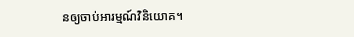នឲ្យចាប់អារម្មណ៍វិនិយោគ។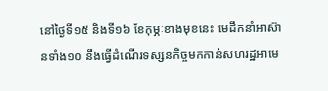នៅថ្ងៃទី១៥ និងទី១៦ ខែកុម្ភៈខាងមុខនេះ មេដឹកនាំអាស៊ានទាំង១០ នឹងធ្វើដំណើរទស្សនកិច្ចមកកាន់សហរដ្ឋអាមេ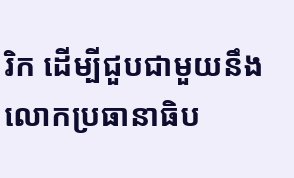រិក ដើម្បីជួបជាមួយនឹងលោកប្រធានាធិប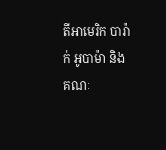តីអាមេរិក បារ៉ាក់ អូបាម៉ា និងគណៈ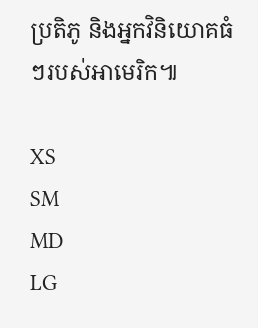ប្រតិភូ និងអ្នកវិនិយោគធំៗរបស់អាមេរិក៕

XS
SM
MD
LG